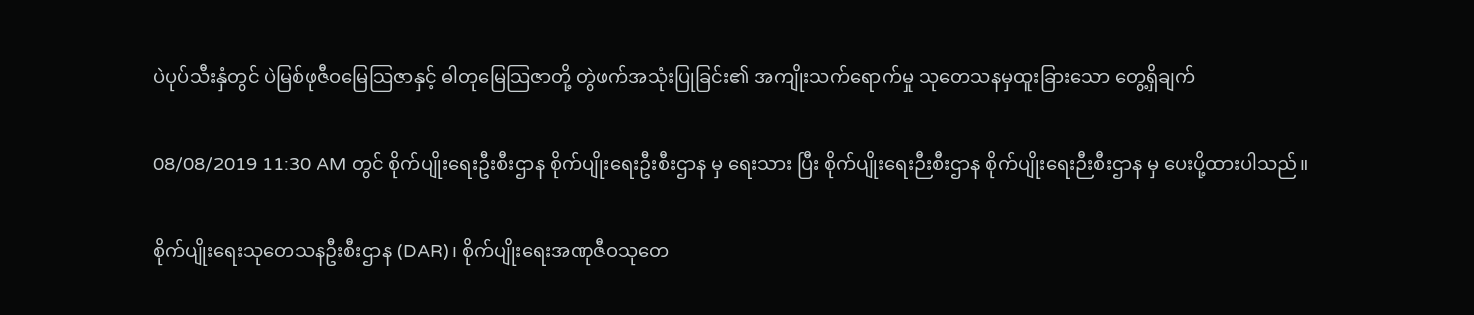ပဲပုပ်သီးနှံတွင် ပဲမြစ်ဖုဇီဝမြေသြဇာနှင့် ဓါတုမြေသြဇာတို့ တွဲဖက်အသုံးပြုခြင်း၏ အကျိုးသက်ရောက်မှု သုတေသနမှထူးခြားသော တွေ့ရှိချက်

08/08/2019 11:30 AM တွင် စိုက်ပျိုးရေးဦးစီးဌာန စိုက်ပျိုးရေးဦးစီးဌာန မှ ရေးသား ပြီး စိုက်ပျိုးရေးဉီးစီးဌာန စိုက်ပျိုးရေးဉီးစီးဌာန မှ ပေးပို့ထားပါသည်။

စိုက်ပျိုးရေးသုတေသနဦးစီးဌာန (DAR)၊ စိုက်ပျိုးရေးအဏုဇီဝသုတေ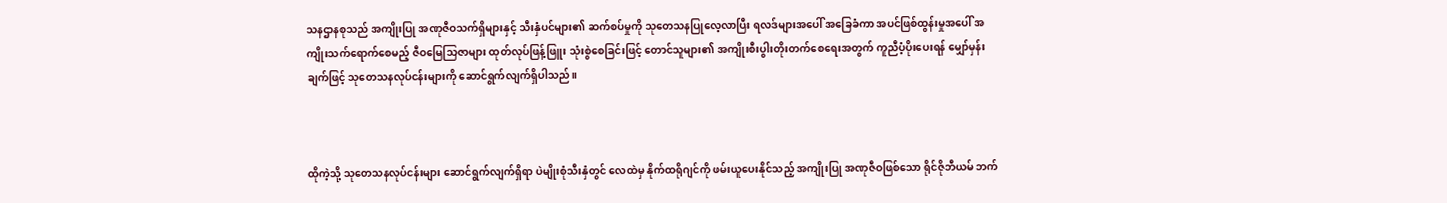သနဌာနစုသည် အကျိုးပြု အဏုဇီဝသက်ရှိများနှင့် သီးနှံပင်များ၏ ဆက်စပ်မှုကို သုတေသနပြုလေ့လာပြီး ရလဒ်များအပေါ် အခြေခံကာ အပင်ဖြစ်ထွန်းမှုအပေါ် အကျိုးသက်ရောက်စေမည့် ဇီဝမြေသြဇာများ ထုတ်လုပ်ဖြန့်ဖြူး သုံးစွဲစေခြင်းဖြင့် တောင်သူများ၏ အကျိုးစီးပွါးတိုးတက်စေရေးအတွက် ကူညီပံ့ပိုးပေးရန် မျှော်မှန်းချက်ဖြင့် သုတေသနလုပ်ငန်းများကို ဆောင်ရွက်လျက်ရှိပါသည်။



ထိုကဲ့သို့ သုတေသနလုပ်ငန်းများ ဆောင်ရွက်လျက်ရှိရာ ပဲမျိုးစုံသီးနှံတွင် လေထဲမှ နိုက်ထရိုဂျင်ကို ဖမ်းယူပေးနိုင်သည့် အကျိုးပြု အဏုဇီဝဖြစ်သော ရိုင်ဇိုဘီယမ် ဘက်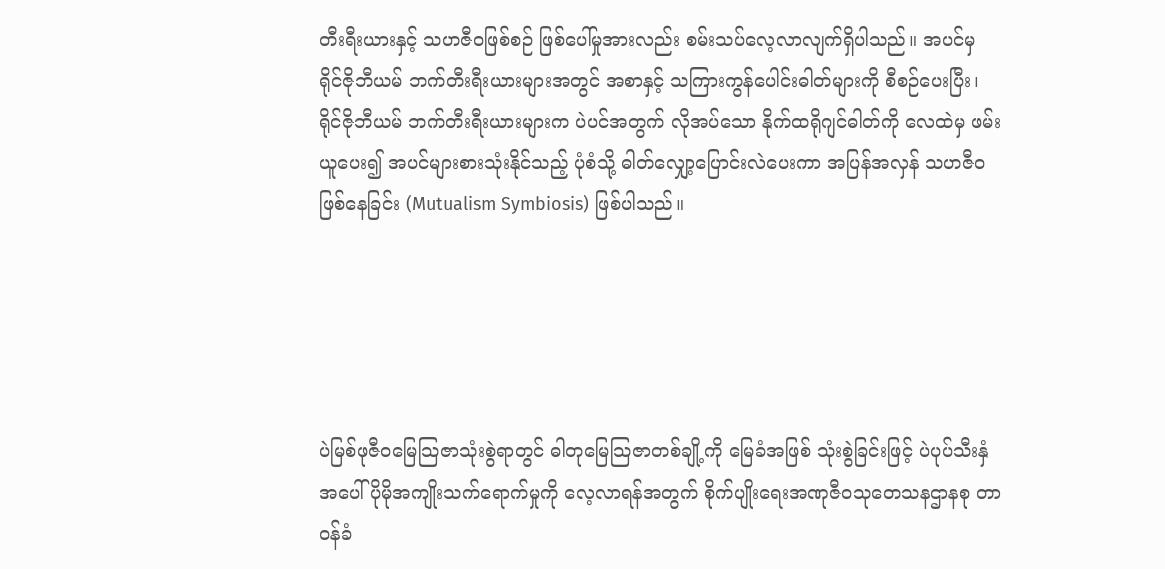တီးရီးယားနှင့် သဟဇီဝဖြစ်စဉ် ဖြစ်ပေါ်မှုအားလည်း စမ်းသပ်လေ့လာလျက်ရှိပါသည်။ အပင်မှ ရိုင်ဇိုဘီယမ် ဘက်တီးရီးယားများအတွင် အစာနှင့် သကြားကွန်ပေါင်းဓါတ်များကို စီစဉ်ပေးပြီး၊ ရိုင်ဇိုဘီယမ် ဘက်တီးရီးယားများက ပဲပင်အတွက် လိုအပ်သော နိုက်ထရိုဂျင်ဓါတ်ကို လေထဲမှ ဖမ်းယူပေး၍ အပင်များစားသုံးနိုင်သည့် ပုံစံသို့ ဓါတ်လျှော့ပြောင်းလဲပေးကာ အပြန်အလှန် သဟဇီဝဖြစ်နေခြင်း (Mutualism Symbiosis) ဖြစ်ပါသည်။





ပဲမြစ်ဖုဇီဝမြေသြဇာသုံးစွဲရာတွင် ဓါတုမြေသြဇာတစ်ချို့ကို မြေခံအဖြစ် သုံးစွဲခြင်းဖြင့် ပဲပုပ်သီးနှံ အပေါ် ပိုမိုအကျိုးသက်ရောက်မှုကို လေ့လာရန်အတွက် စိုက်ပျိုးရေးအဏုဇီဝသုတေသနဌာနစု တာဝန်ခံ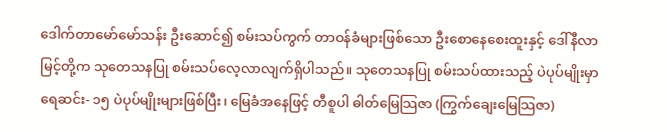ဒေါက်တာမော်မော်သန်း ဦးဆောင်၍ စမ်းသပ်ကွက် တာဝန်ခံများဖြစ်သော ဦးစောနေစေးထူးနှင့် ဒေါ်နီလာမြင့်တို့က သုတေသနပြု စမ်းသပ်လေ့လာလျက်ရှိပါသည်။ သုတေသနပြု စမ်းသပ်ထားသည့် ပဲပုပ်မျိုးမှာ ရေဆင်း- ၁၅ ပဲပုပ်မျိုးများဖြစ်ပြီး၊ မြေခံအနေဖြင့် တီစူပါ ဓါတ်မြေသြဇာ (ကြွက်ချေးမြေသြဇာ)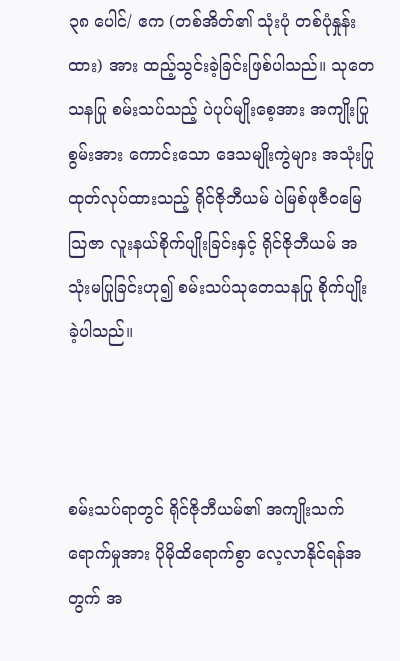၃၈ ပေါင်/ ဧက (တစ်အိတ်၏ သုံးပုံ တစ်ပုံနှုန်းထား) အား ထည့်သွင်းခဲ့ခြင်းဖြစ်ပါသည်။ သုတေသနပြု စမ်းသပ်သည့် ပဲပုပ်မျိုးစေ့အား အကျိုးပြုစွမ်းအား ကောင်းသော ဒေသမျိုးကွဲများ အသုံးပြုထုတ်လုပ်ထားသည့် ရိုင်ဇိုဘီယမ် ပဲမြစ်ဖုဇီဝမြေသြဇာ လူးနယ်စိုက်ပျိုးခြင်းနှင့် ရိုင်ဇိုဘီယမ် အသုံးမပြုခြင်းဟု၍ စမ်းသပ်သုတေသနပြု စိုက်ပျိုးခဲ့ပါသည်။



စမ်းသပ်ရာတွင် ရိုင်ဇိုဘီယမ်၏ အကျိုးသက်ရောက်မှုအား ပိုမိုထိရောက်စွာ လေ့လာနိုင်ရန်အတွက် အ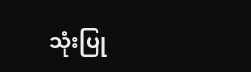သုံးပြု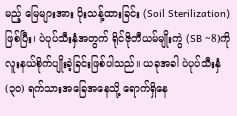မည့် မြေများအား ပိုးသန့်ထားခြင်း (Soil Sterilization) ဖြစ်ပြီး၊ ပဲပုပ်သီးနှံအတွက် ရိုင်ဇိုဘီယမ်မျိုးကွဲ (SB ~8)ကို လူးနယ်စိုက်ပျိုးခဲ့ခြင်းဖြစ်ပါသည်။ ယခုအခါ ပဲပုပ်သီးနှံ (၃၀) ရက်သားအခြေအနေသို့ ရောက်ရှိနေ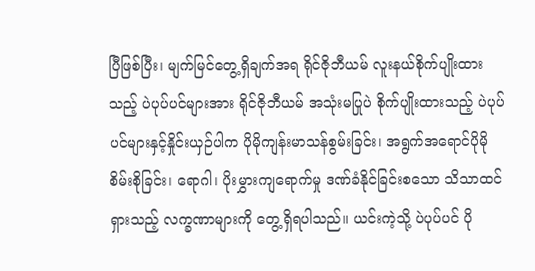ပြီဖြစ်ပြီး၊ မျက်မြင်တွေ့ရှိချက်အရ ရိုင်ဇိုဘီယမ် လူးနယ်စိုက်ပျိုးထားသည့် ပဲပုပ်ပင်များအား ရိုင်ဇိုဘီယမ် အသုံးမပြုပဲ စိုက်ပျိုးထားသည့် ပဲပုပ်ပင်များနှင့်နှိုင်းယှဉ်ပါက ပိုမိုကျန်းမာသန်စွမ်းခြင်း၊ အရွက်အရောင်ပိုမိုစိမ်းစိုခြင်း၊ ရောဂါ၊ ပိုးမွှားကျရောက်မှု ဒဏ်ခံနိုင်ခြင်းစသော သိသာထင်ရှားသည့် လက္ခဏာများကို တွေ့ရှိရပါသည်။ ယင်းကဲ့သို့ ပဲပုပ်ပင် ပို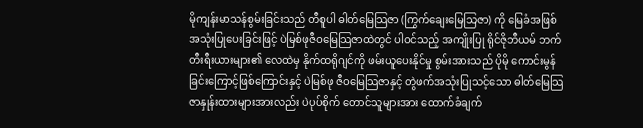မိုကျန်းမာသန်စွမ်းခြင်းသည် တီစူပါ ဓါတ်မြေသြဇာ (ကြွက်ချေးမြေသြဇာ) ကို မြေခံအဖြစ် အသုံးပြုပေးခြင်းဖြင့် ပဲမြစ်ဖုဇီဝမြေသြဇာထဲတွင် ပါဝင်သည့် အကျိုးပြု ရိုင်ဇိုဘီယမ် ဘက်တီးရီးယားများ၏ လေထဲမှ နိုက်ထရိုဂျင်ကို ဖမ်းယူပေးနိုင်မှု စွမ်းအားသည် ပိုမို ကောင်းမွန်ခြင်းကြောင့်ဖြစ်ကြောင်းနှင့် ပဲမြစ်ဖု ဇီဝမြေသြဇာနှင့် တွဲဖက်အသုံးပြုသင့်သော ဓါတ်မြေသြဇာနှုန်းထားများအားလည်း ပဲပုပ်စိုက် တောင်သူများအား ထောက်ခံချက်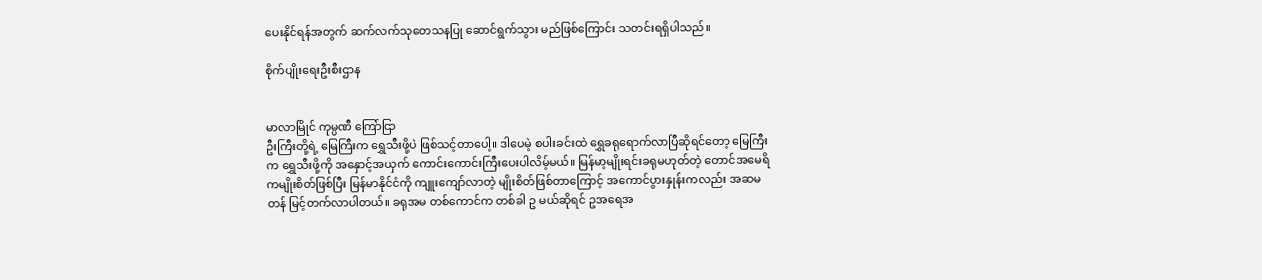ပေးနိုင်ရန်အတွက် ဆက်လက်သုတေသနပြု ဆောင်ရွက်သွား မည်ဖြစ်ကြောင်း သတင်းရရှိပါသည်။

စိုက်ပျိုးရေးဦးစီးဌာန


မာလာမြိုင် ကုမ္ပဏီ ကြော်ငြာ
ဦးကြီးတို့ရဲ့ မြေကြီးက ရွှေသီးဖို့ပဲ ဖြစ်သင့်တာပေါ့။ ဒါပေမဲ့ စပါးခင်းထဲ ရွှေခရုရောက်လာပြီဆိုရင်တော့ မြေကြီးက ရွှေသီးဖို့ကို အနှောင့်အယှက် ကောင်းကောင်းကြီးပေးပါလိမ့်မယ်။ မြန်မာ့မျိုးရင်းခရုမဟုတ်တဲ့ တောင်အမေရိကမျိုးစိတ်ဖြစ်ပြီး မြန်မာနိုင်ငံကို ကျူးကျော်လာတဲ့ မျိုးစိတ်ဖြစ်တာကြောင့် အကောင်ပွားနှုန်းကလည်း အဆမတန် မြင့်တက်လာပါတယ်။ ခရုအမ တစ်ကောင်က တစ်ခါ ဥ မယ်ဆိုရင် ဥအရေအ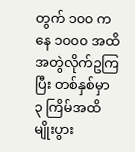တွက် ၁၀၀ ကနေ ၁၀၀၀ အထိ အတွဲလိုက်ဥကြပြီး တစ်နှစ်မှာ ၃ ကြိမ်အထိ မျိုးပွား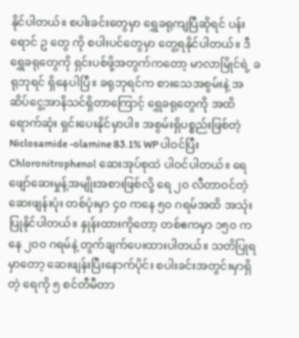နိုင်ပါတယ်။ စပါးခင်းတွေမှာ ရွှေခရုကျပြီဆိုရင် ပန်းရောင် ဥ တွေ ကို စပါးပင်တွေမှာ တွေ့ရနိုင်ပါတယ်။ ဒီရွှေခရုတွေကို ရှင်းပစ်ဖို့အတွက်ကတော့ မာလာမြိုင်ရဲ့ ခရုဘုရင် ရှိနေပါပြီ။ ခရုဘုရင်က စားသေအစွမ်းနဲ့ အဆိပ်ငွေ့အာနိသင်ရှိတာကြောင့် ရွှေခရုတွေကို အထိရောက်ဆုံး ရှင်းပေးနိုင်မှာပါ။ အစွမ်းရှိပစ္စည်းဖြစ်တဲ့ Niclosamide -olamine 83.1% WP ပါဝင်ပြီး Chloronitrophenol ဆေးအုပ်စုထဲ ပါဝင်ပါတယ်။ ရေဖျော်ဆေးမှုန့်အမျိုးအစားဖြစ်လို့ ရေ ၂၀ လီတာဝင်တဲ့ဆေးဖျန်းပုံး တစ်ပုံးမှာ ၄၀ ကနေ ၅၀ ဂရမ်အထိ အသုံးပြုနိုင်ပါတယ်။ နှုန်းထားကိုတော့ တစ်ဧကမှာ ၁၅၀ ကနေ ၂၀၀ ဂရမ်နဲ့ တွက်ချက်ပေးထားပါတယ်။ သတိပြုရမှာတော့ ဆေးဖျန်းပြီးနောက်ပိုင်း စပါးခင်းအတွင်းမှာရှိတဲ့ ရေကို ၅ စင်တီမီတာ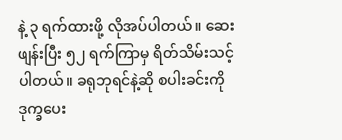နဲ့ ၃ ရက်ထားဖို့ လိုအပ်ပါတယ်။ ဆေးဖျန်းပြီး ၅၂ ရက်ကြာမှ ရိတ်သိမ်းသင့်ပါတယ်။ ခရုဘုရင်နဲ့ဆို စပါးခင်းကို ဒုက္ခပေး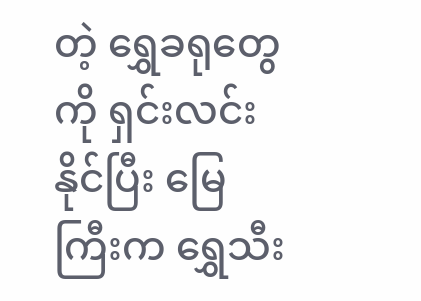တဲ့ ရွှေခရုတွေကို ရှင်းလင်းနိုင်ပြီး မြေကြီးက ရွှေသီး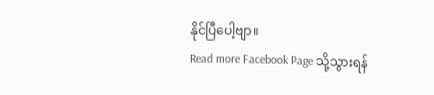နိုင်ပြီပေါ့ဗျာ။
Read more Facebook Page သို့သွားရန်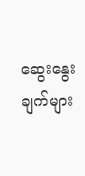ဆွေးနွေးချက်များ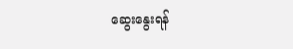ဆွေးနွေးရန်